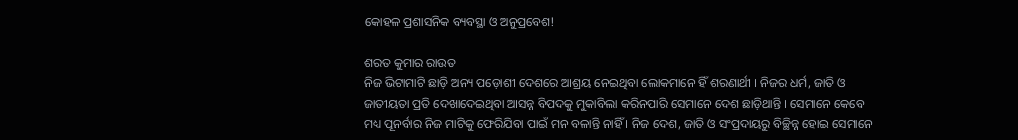କୋହଳ ପ୍ରଶାସନିକ ବ୍ୟବସ୍ଥା ଓ ଅନୁପ୍ରବେଶ!

ଶରତ କୁମାର ରାଉତ
ନିଜ ଭିଟାମାଟି ଛାଡ଼ି ଅନ୍ୟ ପଡ଼ୋଶୀ ଦେଶରେ ଆଶ୍ରୟ ନେଇଥିବା ଲୋକମାନେ ହିଁ ଶରଣାର୍ଥୀ । ନିଜର ଧର୍ମ, ଜାତି ଓ ଜାତୀୟତା ପ୍ରତି ଦେଖାଦେଇଥିବା ଆସନ୍ନ ବିପଦକୁ ମୁକାବିଲା କରିନପାରି ସେମାନେ ଦେଶ ଛାଡ଼ିଥାନ୍ତି । ସେମାନେ କେବେ ମଧ୍ୟ ପୂନର୍ବାର ନିଜ ମାଟିକୁ ଫେରିଯିବା ପାଇଁ ମନ ବଳାନ୍ତି ନାହିଁ । ନିଜ ଦେଶ, ଜାତି ଓ ସଂପ୍ରଦାୟରୁ ବିଚ୍ଛିନ୍ନ ହୋଇ ସେମାନେ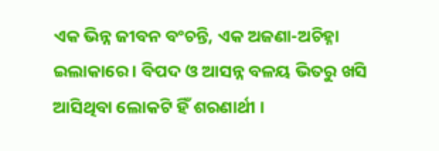ଏକ ଭିନ୍ନ ଜୀବନ ବଂଚନ୍ତି, ଏକ ଅଜଣା-ଅଚିହ୍ନା ଇଲାକାରେ । ବିପଦ ଓ ଆସନ୍ନ ବଳୟ ଭିତରୁ ଖସି ଆସିଥିବା ଲୋକଟି ହିଁ ଶରଣାର୍ଥୀ ।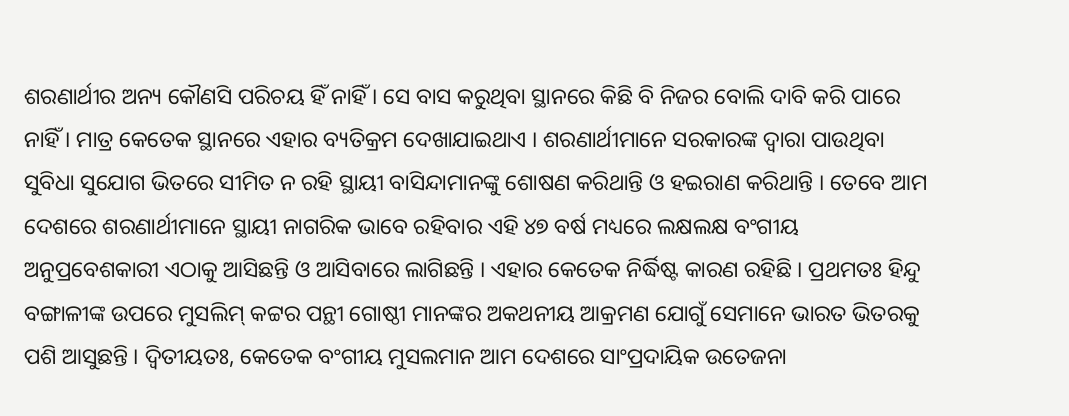ଶରଣାର୍ଥୀର ଅନ୍ୟ କୌଣସି ପରିଚୟ ହିଁ ନାହିଁ । ସେ ବାସ କରୁଥିବା ସ୍ଥାନରେ କିଛି ବି ନିଜର ବୋଲି ଦାବି କରି ପାରେ ନାହିଁ । ମାତ୍ର କେତେକ ସ୍ଥାନରେ ଏହାର ବ୍ୟତିକ୍ରମ ଦେଖାଯାଇଥାଏ । ଶରଣାର୍ଥୀମାନେ ସରକାରଙ୍କ ଦ୍ୱାରା ପାଉଥିବା ସୁବିଧା ସୁଯୋଗ ଭିତରେ ସୀମିତ ନ ରହି ସ୍ଥାୟୀ ବାସିନ୍ଦାମାନଙ୍କୁ ଶୋଷଣ କରିଥାନ୍ତି ଓ ହଇରାଣ କରିଥାନ୍ତି । ତେବେ ଆମ ଦେଶରେ ଶରଣାର୍ଥୀମାନେ ସ୍ଥାୟୀ ନାଗରିକ ଭାବେ ରହିବାର ଏହି ୪୭ ବର୍ଷ ମଧ୍ୟରେ ଲକ୍ଷଲକ୍ଷ ବଂଗୀୟ ଅନୁପ୍ରବେଶକାରୀ ଏଠାକୁ ଆସିଛନ୍ତି ଓ ଆସିବାରେ ଲାଗିଛନ୍ତି । ଏହାର କେତେକ ନିର୍ଦ୍ଧିଷ୍ଟ କାରଣ ରହିଛି । ପ୍ରଥମତଃ ହିନ୍ଦୁ ବଙ୍ଗାଳୀଙ୍କ ଉପରେ ମୁସଲିମ୍ କଟ୍ଟର ପନ୍ଥୀ ଗୋଷ୍ଠୀ ମାନଙ୍କର ଅକଥନୀୟ ଆକ୍ରମଣ ଯୋଗୁଁ ସେମାନେ ଭାରତ ଭିତରକୁ ପଶି ଆସୁଛନ୍ତି । ଦ୍ୱିତୀୟତଃ, କେତେକ ବଂଗୀୟ ମୁସଲମାନ ଆମ ଦେଶରେ ସାଂପ୍ରଦାୟିକ ଉତେଜନା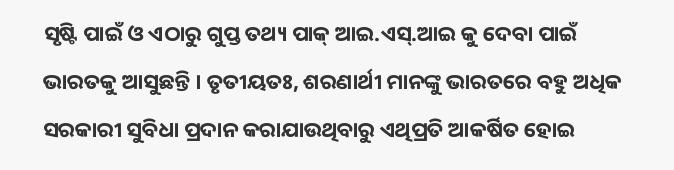ସୃଷ୍ଟି ପାଇଁ ଓ ଏଠାରୁ ଗୁପ୍ତ ତଥ୍ୟ ପାକ୍ ଆଇ.ଏସ୍.ଆଇ କୁ ଦେବା ପାଇଁ ଭାରତକୁ ଆସୁଛନ୍ତି । ତୃତୀୟତଃ, ଶରଣାର୍ଥୀ ମାନଙ୍କୁ ଭାରତରେ ବହୁ ଅଧିକ ସରକାରୀ ସୁବିଧା ପ୍ରଦାନ କରାଯାଉଥିବାରୁ ଏଥିପ୍ରତି ଆକର୍ଷିତ ହୋଇ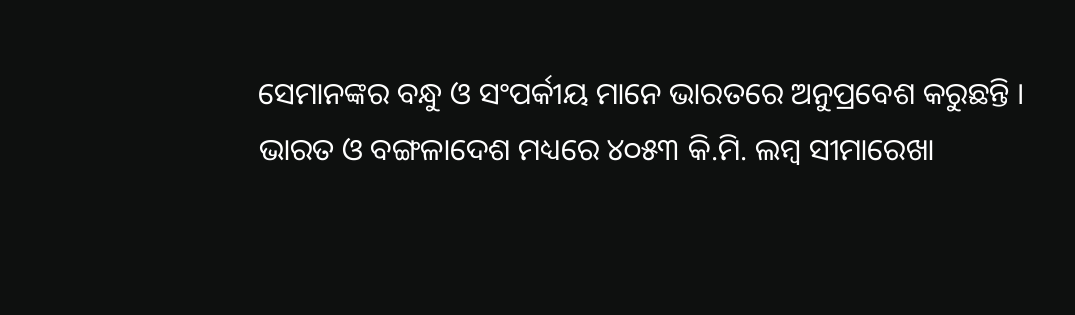ସେମାନଙ୍କର ବନ୍ଧୁ ଓ ସଂପର୍କୀୟ ମାନେ ଭାରତରେ ଅନୁପ୍ରବେଶ କରୁଛନ୍ତି ।
ଭାରତ ଓ ବଙ୍ଗଳାଦେଶ ମଧ୍ୟରେ ୪୦୫୩ କି.ମି. ଲମ୍ବ ସୀମାରେଖା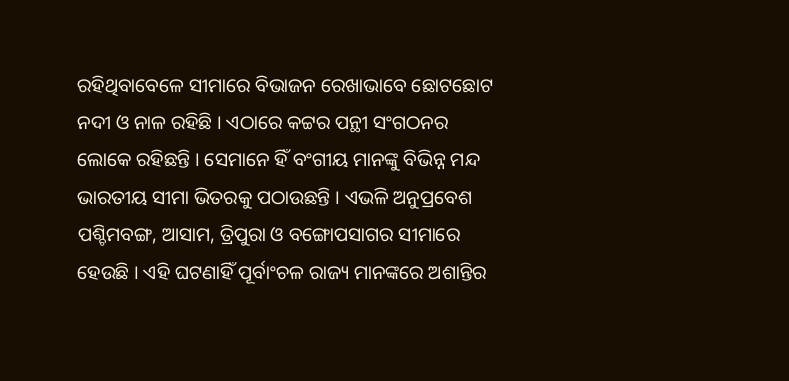ରହିଥିବାବେଳେ ସୀମାରେ ବିଭାଜନ ରେଖାଭାବେ ଛୋଟଛୋଟ ନଦୀ ଓ ନାଳ ରହିଛି । ଏଠାରେ କଟ୍ଟର ପନ୍ଥୀ ସଂଗଠନର ଲୋକେ ରହିଛନ୍ତି । ସେମାନେ ହିଁ ବଂଗୀୟ ମାନଙ୍କୁ ବିଭିନ୍ନ ମନ୍ଦ ଭାରତୀୟ ସୀମା ଭିତରକୁ ପଠାଉଛନ୍ତି । ଏଭଳି ଅନୁପ୍ରବେଶ ପଶ୍ଚିମବଙ୍ଗ, ଆସାମ, ତ୍ରିପୁରା ଓ ବଙ୍ଗୋପସାଗର ସୀମାରେ ହେଉଛି । ଏହି ଘଟଣାହିଁ ପୂର୍ବାଂଚଳ ରାଜ୍ୟ ମାନଙ୍କରେ ଅଶାନ୍ତିର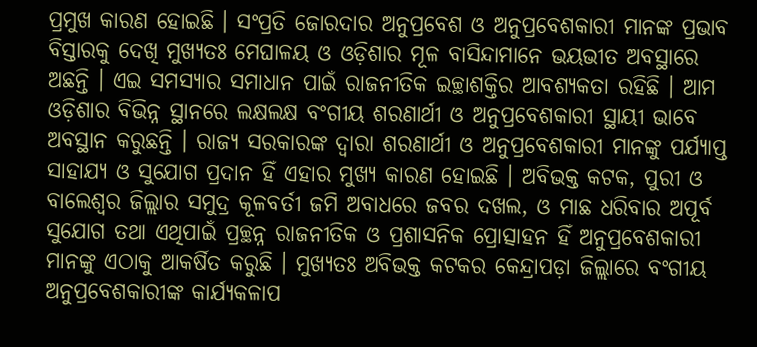ପ୍ରମୁଖ କାରଣ ହୋଇଛି । ସଂପ୍ରତି ଜୋରଦାର ଅନୁପ୍ରବେଶ ଓ ଅନୁପ୍ରବେଶକାରୀ ମାନଙ୍କ ପ୍ରଭାବ ବିସ୍ତାରକୁ ଦେଖି ମୁଖ୍ୟତଃ ମେଘାଳୟ ଓ ଓଡ଼ିଶାର ମୂଳ ବାସିନ୍ଦାମାନେ ଭୟଭୀତ ଅବସ୍ଥାରେ ଅଛନ୍ତି । ଏଇ ସମସ୍ୟାର ସମାଧାନ ପାଇଁ ରାଜନୀତିକ ଇଚ୍ଛାଶକ୍ତିର ଆବଶ୍ୟକତା ରହିଛି । ଆମ ଓଡ଼ିଶାର ବିଭିନ୍ନ ସ୍ଥାନରେ ଲକ୍ଷଲକ୍ଷ ବଂଗୀୟ ଶରଣାର୍ଥୀ ଓ ଅନୁପ୍ରବେଶକାରୀ ସ୍ଥାୟୀ ଭାବେ ଅବସ୍ଥାନ କରୁଛନ୍ତି । ରାଜ୍ୟ ସରକାରଙ୍କ ଦ୍ୱାରା ଶରଣାର୍ଥୀ ଓ ଅନୁପ୍ରବେଶକାରୀ ମାନଙ୍କୁ ପର୍ଯ୍ୟାପ୍ତ ସାହାଯ୍ୟ ଓ ସୁଯୋଗ ପ୍ରଦାନ ହିଁ ଏହାର ମୁଖ୍ୟ କାରଣ ହୋଇଛି । ଅବିଭକ୍ତ କଟକ, ପୁରୀ ଓ ବାଲେଶ୍ୱର ଜିଲ୍ଲାର ସମୁଦ୍ର କୂଳବର୍ତୀ ଜମି ଅବାଧରେ ଜବର ଦଖଲ, ଓ ମାଛ ଧରିବାର ଅପୂର୍ବ ସୁଯୋଗ ତଥା ଏଥିପାଇଁ ପ୍ରଚ୍ଛନ୍ନ ରାଜନୀତିକ ଓ ପ୍ରଶାସନିକ ପ୍ରୋତ୍ସାହନ ହିଁ ଅନୁପ୍ରବେଶକାରୀ ମାନଙ୍କୁ ଏଠାକୁ ଆକର୍ଷିତ କରୁଛି । ମୁଖ୍ୟତଃ ଅବିଭକ୍ତ କଟକର କେନ୍ଦ୍ରାପଡ଼ା ଜିଲ୍ଲାରେ ବଂଗୀୟ ଅନୁପ୍ରବେଶକାରୀଙ୍କ କାର୍ଯ୍ୟକଳାପ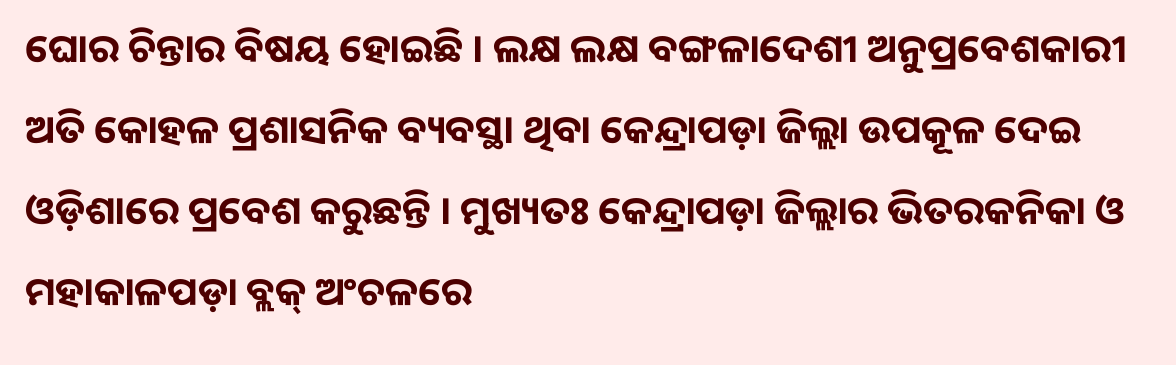ଘୋର ଚିନ୍ତାର ବିଷୟ ହୋଇଛି । ଲକ୍ଷ ଲକ୍ଷ ବଙ୍ଗଳାଦେଶୀ ଅନୁପ୍ରବେଶକାରୀ ଅତି କୋହଳ ପ୍ରଶାସନିକ ବ୍ୟବସ୍ଥା ଥିବା କେନ୍ଦ୍ରାପଡ଼ା ଜିଲ୍ଲା ଉପକୂଳ ଦେଇ ଓଡ଼ିଶାରେ ପ୍ରବେଶ କରୁଛନ୍ତି । ମୁଖ୍ୟତଃ କେନ୍ଦ୍ରାପଡ଼ା ଜିଲ୍ଲାର ଭିତରକନିକା ଓ ମହାକାଳପଡ଼ା ବ୍ଲକ୍ ଅଂଚଳରେ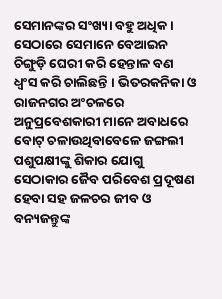ସେମାନଙ୍କର ସଂଖ୍ୟା ବହୁ ଅଧିକ । ସେଠାରେ ସେମାନେ ବେଆଇନ ଚିଙ୍ଗୁଡ଼ି ଘେରୀ କରି ହେନ୍ତାଳ ବଣ ଧ୍ୱଂସ କରି ଚାଲିଛନ୍ତି । ଭିତରକନିକା ଓ ରାଜନଗର ଅଂଚଳରେ ଅନୁପ୍ରବେଶକାରୀ ମାନେ ଅବାଧରେ ବୋଟ୍ ଚଳାଉଥିବାବେଳେ ଜଙ୍ଗଲୀ ପଶୁପକ୍ଷୀଙ୍କୁ ଶିକାର ଯୋଗୁ ସେଠାକାର ଜୈବ ପରିବେଶ ପ୍ରଦୂଷଣ ହେବା ସହ ଜଳଚର ଜୀବ ଓ ବନ୍ୟଜନ୍ତୁଙ୍କ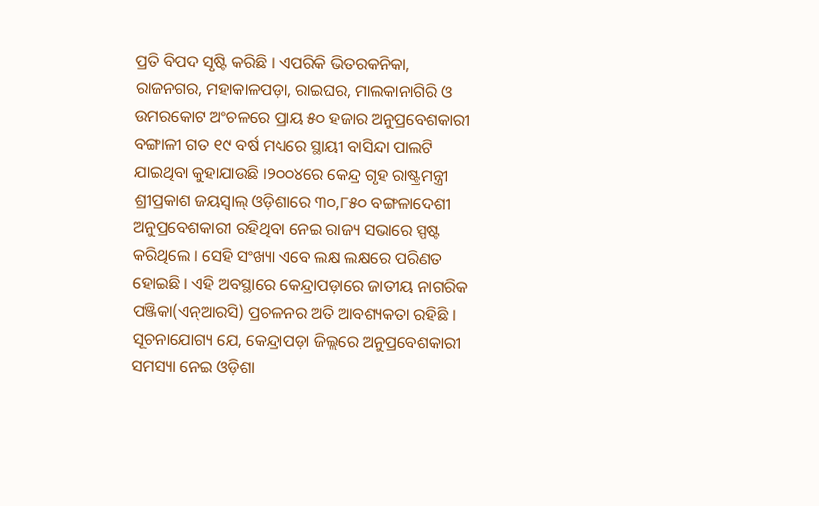ପ୍ରତି ବିପଦ ସୃଷ୍ଟି କରିଛି । ଏପରିକି ଭିତରକନିକା, ରାଜନଗର, ମହାକାଳପଡ଼ା, ରାଇଘର, ମାଲକାନାଗିରି ଓ ଉମରକୋଟ ଅଂଚଳରେ ପ୍ରାୟ ୫୦ ହଜାର ଅନୁପ୍ରବେଶକାରୀ ବଙ୍ଗାଳୀ ଗତ ୧୯ ବର୍ଷ ମଧ୍ୟରେ ସ୍ଥାୟୀ ବାସିନ୍ଦା ପାଲଟି ଯାଇଥିବା କୁହାଯାଉଛି ।୨୦୦୪ରେ କେନ୍ଦ୍ର ଗୃହ ରାଷ୍ଟ୍ରମନ୍ତ୍ରୀ ଶ୍ରୀପ୍ରକାଶ ଜୟସ୍ୱାଲ୍ ଓଡ଼ିଶାରେ ୩୦,୮୫୦ ବଙ୍ଗଳାଦେଶୀ ଅନୁପ୍ରବେଶକାରୀ ରହିଥିବା ନେଇ ରାଜ୍ୟ ସଭାରେ ସ୍ପଷ୍ଟ କରିଥିଲେ । ସେହି ସଂଖ୍ୟା ଏବେ ଲକ୍ଷ ଲକ୍ଷରେ ପରିଣତ ହୋଇଛି । ଏହି ଅବସ୍ଥାରେ କେନ୍ଦ୍ରାପଡ଼ାରେ ଜାତୀୟ ନାଗରିକ ପଞ୍ଜିକା(ଏନ୍ଆରସି) ପ୍ରଚଳନର ଅତି ଆବଶ୍ୟକତା ରହିଛି । ସୂଚନାଯୋଗ୍ୟ ଯେ, କେନ୍ଦ୍ରାପଡ଼ା ଜିଲ୍ଲରେ ଅନୁପ୍ରବେଶକାରୀ ସମସ୍ୟା ନେଇ ଓଡ଼ିଶା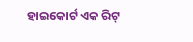ହାଇକୋର୍ଟ ଏକ ରିଟ୍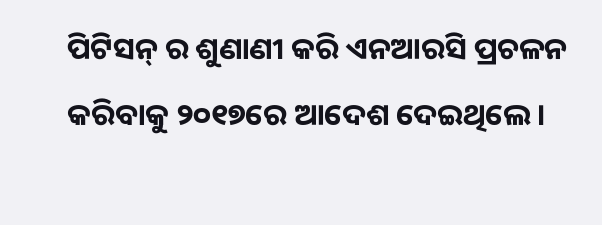ପିଟିସନ୍ ର ଶୁଣାଣୀ କରି ଏନଆରସି ପ୍ରଚଳନ କରିବାକୁ ୨୦୧୭ରେ ଆଦେଶ ଦେଇଥିଲେ ।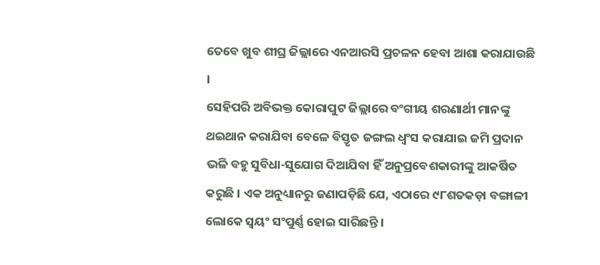ତେବେ ଖୁବ ଶୀଘ୍ର ଜିଲ୍ଲାରେ ଏନଆରସି ପ୍ରଚଳନ ହେବା ଆଶା କରାଯାଉଛି ।
ସେହିପରି ଅବିଭକ୍ତ କୋରାପୁଟ ଜିଲ୍ଲାରେ ବଂଗୀୟ ଶରଣାର୍ଥୀ ମାନଙ୍କୁ ଥଇଥାନ କରାଯିବା ବେଳେ ବିସ୍ତୃତ ଜଙ୍ଗଲ ଧ୍ୱଂସ କରାଯାଇ ଜମି ପ୍ରଦାନ ଭଳି ବହୁ ସୁବିଧା-ସୁଯୋଗ ଦିଆଯିବା ହିଁ ଅନୁପ୍ରବେଶକାରୀଙ୍କୁ ଆକର୍ଷିତ କରୁଛି । ଏକ ଅନୁଧ୍ୟାନରୁ ଜଣାପଡ଼ିଛି ଯେ, ଏଠାରେ ୯୮ଶତକଡ଼ା ବଙ୍ଗାଳୀ ଲୋକେ ସ୍ୱୟଂ ସଂପୁର୍ଣ୍ଣ ହୋଇ ସାରିଛନ୍ତି ।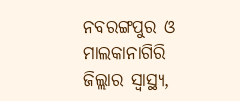ନବରଙ୍ଗପୁର ଓ ମାଲକାନାଗିରି ଜିଲ୍ଲାର ସ୍ୱାସ୍ଥ୍ୟ,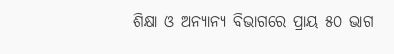ଶିକ୍ଷା ଓ ଅନ୍ୟାନ୍ୟ ବିଭାଗରେ ପ୍ରାୟ ୫୦ ଭାଗ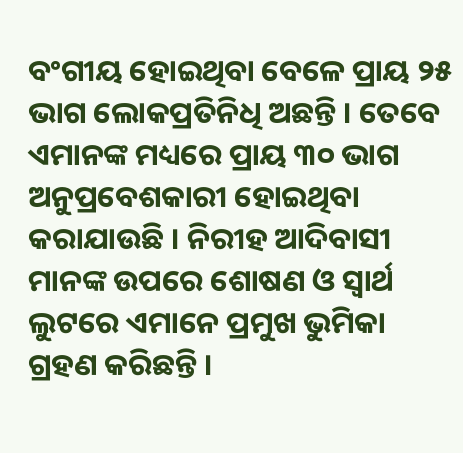ବଂଗୀୟ ହୋଇଥିବା ବେଳେ ପ୍ରାୟ ୨୫ ଭାଗ ଲୋକପ୍ରତିନିଧି ଅଛନ୍ତି । ତେବେ ଏମାନଙ୍କ ମଧ୍ୟରେ ପ୍ରାୟ ୩୦ ଭାଗ ଅନୁପ୍ରବେଶକାରୀ ହୋଇଥିବା କରାଯାଉଛି । ନିରୀହ ଆଦିବାସୀ ମାନଙ୍କ ଉପରେ ଶୋଷଣ ଓ ସ୍ୱାର୍ଥ ଲୁଟରେ ଏମାନେ ପ୍ରମୁଖ ଭୁମିକା ଗ୍ରହଣ କରିଛନ୍ତି ।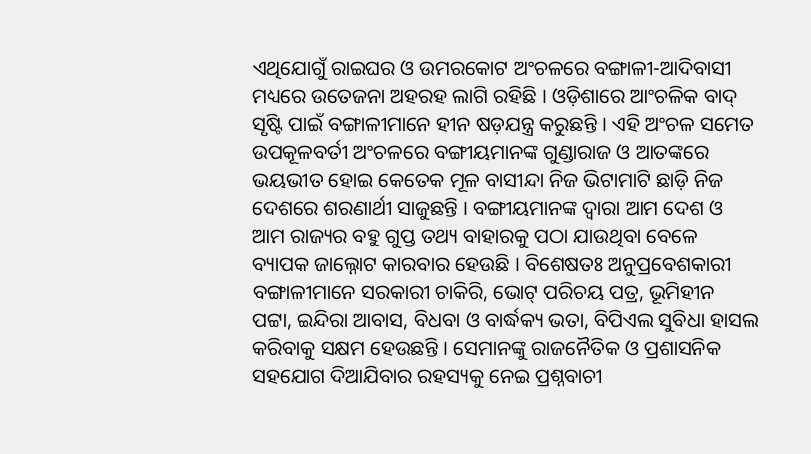ଏଥିଯୋଗୁଁ ରାଇଘର ଓ ଉମରକୋଟ ଅଂଚଳରେ ବଙ୍ଗାଳୀ-ଆଦିବାସୀ ମଧ୍ୟରେ ଉତେଜନା ଅହରହ ଲାଗି ରହିଛି । ଓଡ଼ିଶାରେ ଆଂଚଳିକ ବାଦ୍ ସୃଷ୍ଟି ପାଇଁ ବଙ୍ଗାଳୀମାନେ ହୀନ ଷଡ଼ଯନ୍ତ୍ର କରୁଛନ୍ତି । ଏହି ଅଂଚଳ ସମେତ ଉପକୂଳବର୍ତୀ ଅଂଚଳରେ ବଙ୍ଗୀୟମାନଙ୍କ ଗୁଣ୍ଡାରାଜ ଓ ଆତଙ୍କରେ ଭୟଭୀତ ହୋଇ କେତେକ ମୂଳ ବାସୀନ୍ଦା ନିଜ ଭିଟାମାଟି ଛାଡ଼ି ନିଜ ଦେଶରେ ଶରଣାର୍ଥୀ ସାଜୁଛନ୍ତି । ବଙ୍ଗୀୟମାନଙ୍କ ଦ୍ୱାରା ଆମ ଦେଶ ଓ ଆମ ରାଜ୍ୟର ବହୁ ଗୁପ୍ତ ତଥ୍ୟ ବାହାରକୁ ପଠା ଯାଉଥିବା ବେଳେ ବ୍ୟାପକ ଜାଲ୍ନୋଟ କାରବାର ହେଉଛି । ବିଶେଷତଃ ଅନୁପ୍ରବେଶକାରୀ ବଙ୍ଗାଳୀମାନେ ସରକାରୀ ଚାକିରି, ଭୋଟ୍ ପରିଚୟ ପତ୍ର, ଭୂମିହୀନ ପଟ୍ଟା, ଇନ୍ଦିରା ଆବାସ, ବିଧବା ଓ ବାର୍ଦ୍ଧକ୍ୟ ଭତା, ବିପିଏଲ ସୁବିଧା ହାସଲ କରିବାକୁ ସକ୍ଷମ ହେଉଛନ୍ତି । ସେମାନଙ୍କୁ ରାଜନୈତିକ ଓ ପ୍ରଶାସନିକ ସହଯୋଗ ଦିଆଯିବାର ରହସ୍ୟକୁ ନେଇ ପ୍ରଶ୍ନବାଚୀ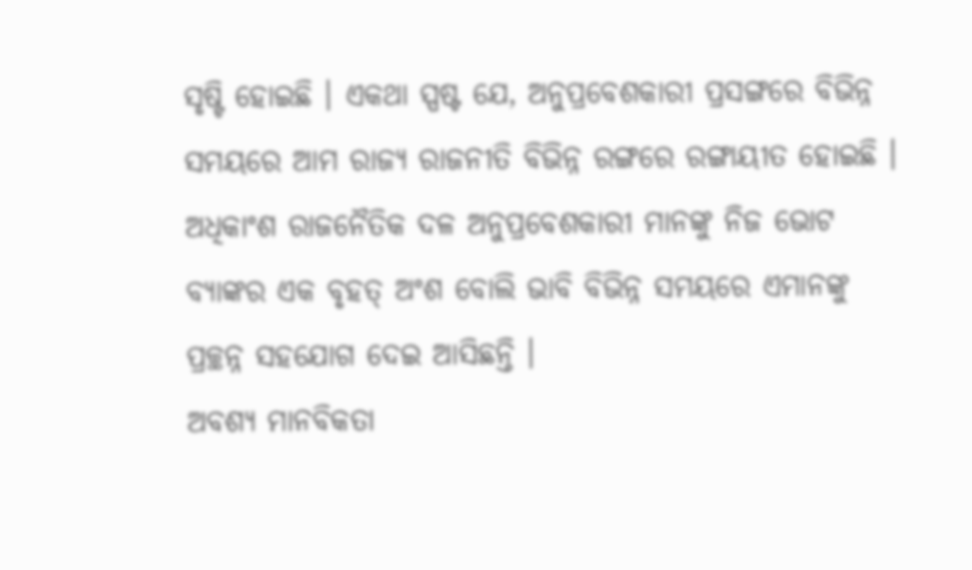ସୃଷ୍ଟି ହୋଇଛି । ଏକଥା ସ୍ପଷ୍ଟ ଯେ, ଅନୁପ୍ରବେଶକାରୀ ପ୍ରସଙ୍ଗରେ ବିଭିନ୍ନ ସମୟରେ ଆମ ରାଜ୍ୟ ରାଜନୀତି ବିଭିନ୍ନ ରଙ୍ଗରେ ରଙ୍ଗାୟୀତ ହୋଇଛି । ଅଧିକାଂଶ ରାଜନୈତିକ ଦଳ ଅନୁପ୍ରବେଶକାରୀ ମାନଙ୍କୁ ନିଜ ଭୋଟ ବ୍ୟାଙ୍କର ଏକ ବୃହତ୍ ଅଂଶ ବୋଲି ଭାବି ବିଭିନ୍ନ ସମୟରେ ଏମାନଙ୍କୁ ପ୍ରଚ୍ଛନ୍ନ ସହଯୋଗ ଦେଇ ଆସିଛନ୍ତି ।
ଅବଶ୍ୟ ମାନବିକତା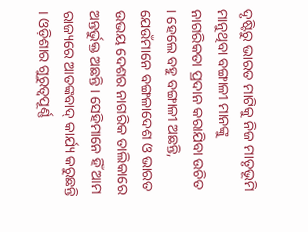ଦୃଷ୍ଟିରୁ ଭାରତ ମାଟିକୁ ନିଜ ମାତୃଭୂମି ମାନୁଥିବା ବଙ୍ଗାଳୀ ମାନଙ୍କୁ ନାଗରିକତା ପ୍ରଦାନ କରାଯିବା ଉଚିତ । ହେଲେ ବହୁ ବଙ୍ଗାଳୀ ଅଛନ୍ତି, ଯେଉଁମାନେ ବଙ୍ଗଳାଦେଶ ଓ ଭାରତ ଉଭୟ ଦେଶର ନାଗରିକ ତାଲିକାରେ ଅନ୍ତର୍ଭୁକ୍ତ ଅଛନ୍ତି । ସେହିମାନେ ହିଁ ଆମ ରାଜ୍ୟରେ ଆତଙ୍କବାଦ୍ କାର୍ଯ୍ୟ କରୁଛନ୍ତି । ଓଡ଼ିଶାର ଗୁରୁତ୍ୱପୂର୍ଣ୍ଣ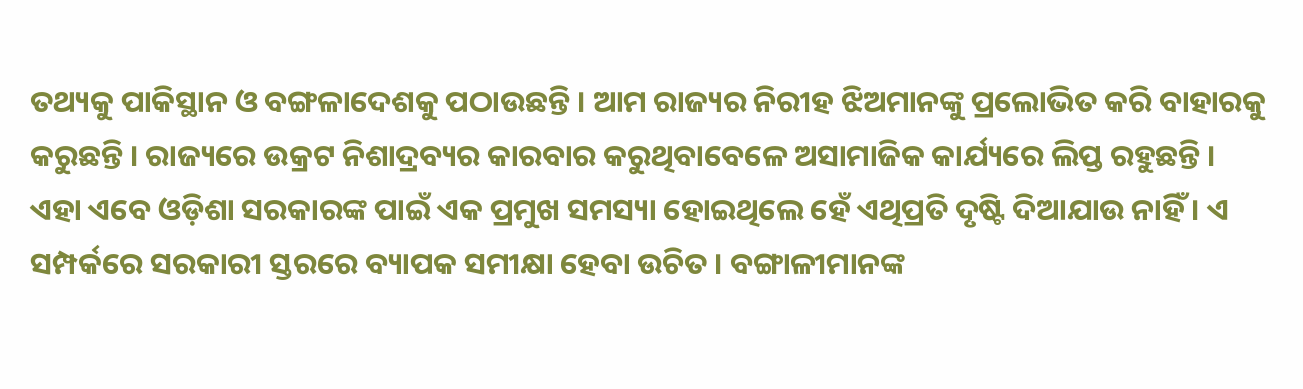ତଥ୍ୟକୁ ପାକିସ୍ଥାନ ଓ ବଙ୍ଗଳାଦେଶକୁ ପଠାଉଛନ୍ତି । ଆମ ରାଜ୍ୟର ନିରୀହ ଝିଅମାନଙ୍କୁ ପ୍ରଲୋଭିତ କରି ବାହାରକୁ କରୁଛନ୍ତି । ରାଜ୍ୟରେ ଉକ୍ରଟ ନିଶାଦ୍ରବ୍ୟର କାରବାର କରୁଥିବାବେଳେ ଅସାମାଜିକ କାର୍ଯ୍ୟରେ ଲିପ୍ତ ରହୁଛନ୍ତି । ଏହା ଏବେ ଓଡ଼ିଶା ସରକାରଙ୍କ ପାଇଁ ଏକ ପ୍ରମୁଖ ସମସ୍ୟା ହୋଇଥିଲେ ହେଁ ଏଥିପ୍ରତି ଦୃଷ୍ଟି ଦିଆଯାଉ ନାହିଁ । ଏ ସମ୍ପର୍କରେ ସରକାରୀ ସ୍ତରରେ ବ୍ୟାପକ ସମୀକ୍ଷା ହେବା ଉଚିତ । ବଙ୍ଗାଳୀମାନଙ୍କ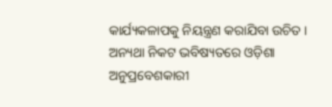କାର୍ଯ୍ୟକଳାପକୁ ନିୟନ୍ତ୍ରଣ କରାଯିବା ଉଚିତ । ଅନ୍ୟଥା ନିକଟ ଭବିଷ୍ୟତରେ ଓଡ଼ିଶା ଅନୁପ୍ରବେଶକାରୀ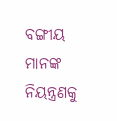ବଙ୍ଗୀୟ ମାନଙ୍କ ନିୟନ୍ତ୍ରଣକୁ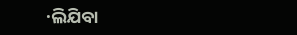·ଲିଯିବା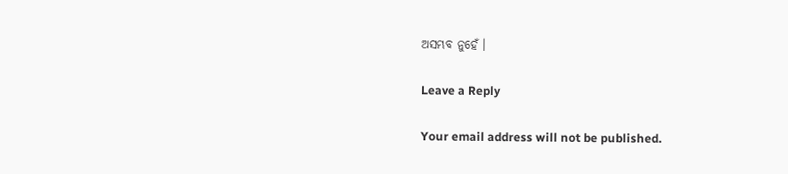ଅସମ୍ଭବ ନୁହେଁ ।

Leave a Reply

Your email address will not be published.